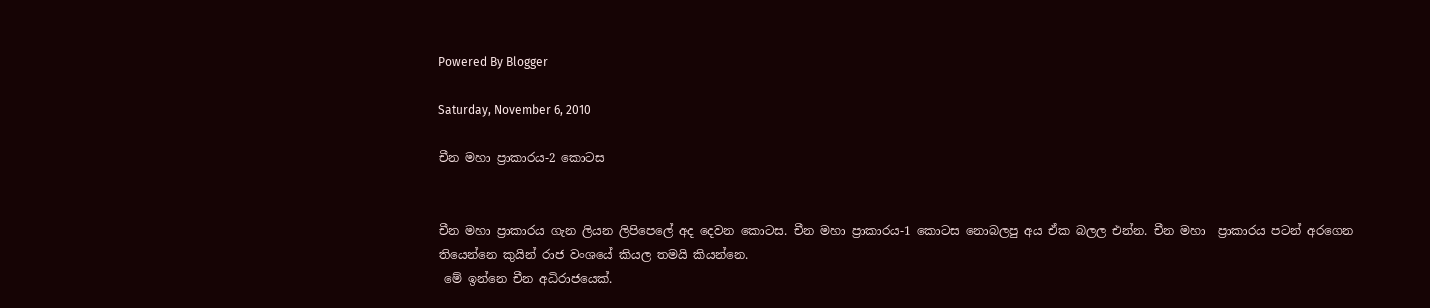Powered By Blogger

Saturday, November 6, 2010

චීන මහා ප්‍රාකාරය-2 කොටස


චීන මහා ප්‍රාකාරය ගැන ලියන ලිපිපෙලේ අද දෙවන කොටස. චීන මහා ප්‍රාකාරය-1 කොටස නොබලපු අය ඒක බලල එන්න. චීන මහා  ප්‍රාකාරය පටන් අරගෙන තියෙන්නෙ කුයින් රාජ වංශයේ කියල තමයි කියන්නෙ.
 මේ ඉන්නෙ චීන අධිරාජයෙක්.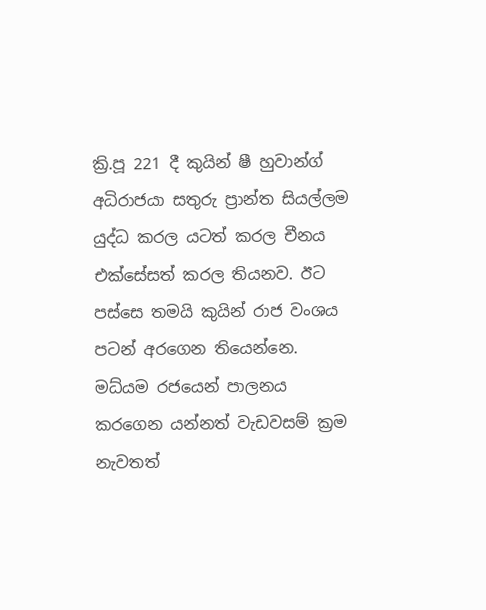ක්‍රි.පූ 221 දී කුයින් ෂී හුවාන්ග් අධිරාජයා සතුරු ප්‍රාන්ත සියල්ලම යුද්ධ කරල යටත් කරල චීනය එක්සේසත් කරල තියනව. ඊට පස්සෙ තමයි කුයින් රාජ වංශය පටන් අරගෙන තියෙන්නෙ. මධ්යම රජයෙන් පාලනය කරගෙන යන්නත් වැඩවසම් ක්‍රම නැවතත්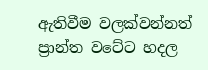ඇතිවීම වලක්වන්නත් ප්‍රාන්ත වටේට හදල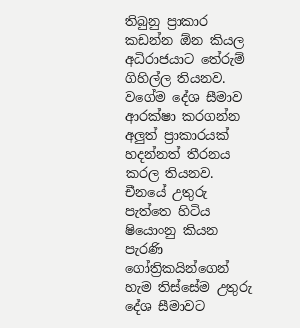තිබුනු ප්‍රාකාර කඩන්න ඕන කියල අධිරාජයාට තේරුම් ගිහිල්ල තියනව. වගේම දේශ සීමාව ආරක්ෂා කරගන්න අලුත් ප්‍රාකාරයක් හදන්නත් තීරනය කරල තියනව.
චීනයේ උතුරු පැත්තෙ හිටිය ෂියොංනු කියන පැරණි ගෝත්‍රිකයින්ගෙන් හැම තිස්සේම උතුරු දේශ සීමාවට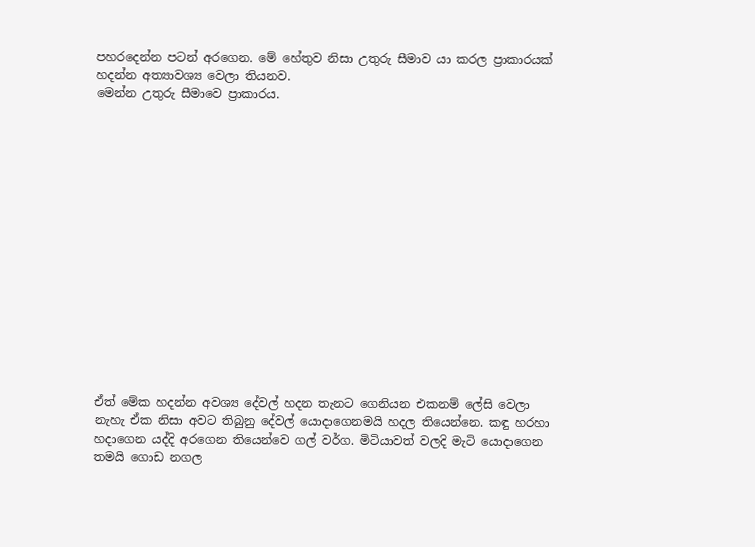පහරදෙන්න පටන් අරගෙන. මේ හේතුව නිසා උතුරු සීමාව යා කරල ප්‍රාකාරයක් හදන්න අත්‍යාවශ්‍ය වෙලා තියනව.
මෙන්න උතුරු සීමාවෙ ප්‍රාකාරය.
















ඒත් මේක හදන්න අවශ්‍ය දේවල් හදන තැනට ගෙනියන එකනම් ලේසි වෙලා නැහැ ඒක නිසා අවට තිබුනු දේවල් යොදාගෙනමයි හදල තියෙන්නෙ. කඳු හරහා හදාගෙන යද්දි අරගෙන තියෙන්වෙ ගල් වර්ග. මිටියාවත් වලදි මැටි යොදාගෙන තමයි ගොඩ නගල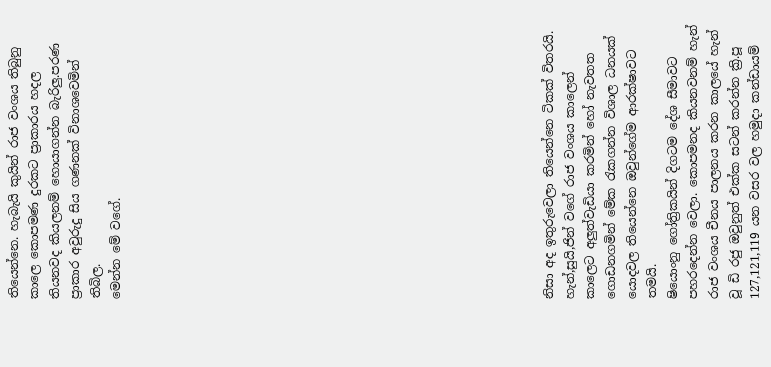තියෙන්නෙ. හැබැයි කුයින් රාජ වංශය තිබුනු කාලෙ කොපමණ දුරකට ප්‍රාකාරය හදල තියනවද කියලනම් හොයාගන්න බැරිලු.පරණ ප්‍රාකාර අවුරුදු සිය ගණනක් විනාශවෙමින් තිබිල.
මෙන්න මේ වගේ.




















නිසා අද ඉතුරුවෙලා තියෙන්නෙ ටිකක් විතරයි. හැන්,සුයි,ජින් වගේ රාජ වංශය කාලෙන් කාලෙට අලුත්වැඩියා කරමින් හෝ නැවතත ගොඩනගමින් මේක රැකගන්න විශාල ධනයක් යොදවල තියෙන්නෙ ඔවුන්ගේම ආරක්ෂාවට තමයි.
ෂියොංනු ගෝත්‍රිකයින් දිගටම දේශ සීමාවට පහරදෙන්න වෙලා. කොපමනද කියනවනම් හැන් රාජ වංශය චීනය පාලනය කරන කාලයේ හැන් වූ ඩි රජු ඔවුනුත් එක්ක සටන් කරන්න ක්‍රි.පූ 127,121,119 යන වසර වල හමුදා කන්ඩායම්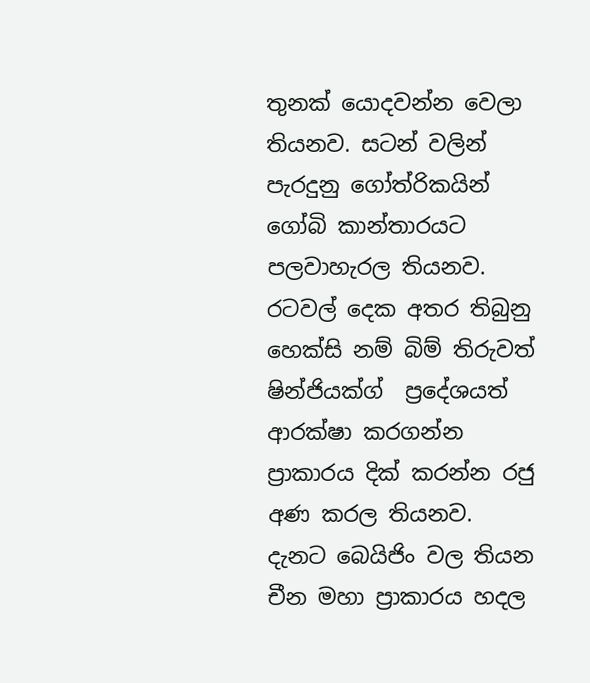තුනක් යොදවන්න වෙලා තියනව. සටන් වලින් පැරදුනු ගෝත්රිකයින් ගෝබි කාන්තාරයට පලවාහැරල තියනව. රටවල් දෙක අතර තිබුනු හෙක්සි නම් බිම් තිරුවත් ෂින්ජියක්ග්  ප්‍රදේශයත් ආරක්ෂා කරගන්න ප්‍රාකාරය දික් කරන්න රජු අණ කරල තියනව.
දැනට බෙයිජිං වල තියන චීන මහා ප්‍රාකාරය හදල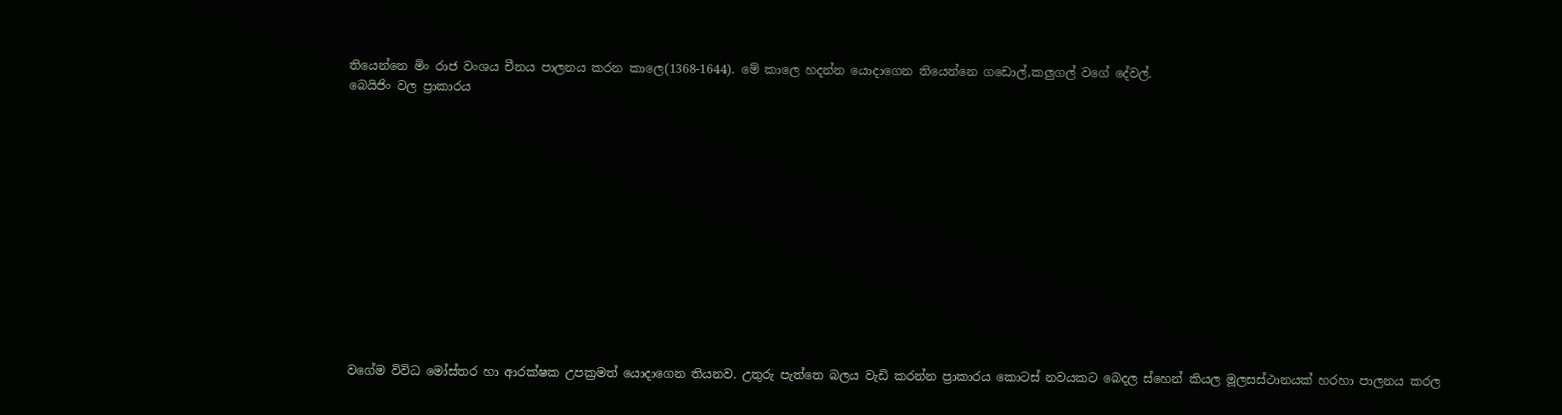තියෙන්නෙ මිං රාජ වංශය චීනය පාලනය කරන කාලෙ(1368-1644). මේ කාලෙ හදන්න යොදාගෙන තියෙන්නෙ ගඩොල්,කලුගල් වගේ දේවල්.
බෙයිජිං වල ප්‍රාකාරය













වගේම විවිධ මෝස්තර හා ආරක්ෂක උපක්‍රමත් යොදාගෙන තියනව. උතුරු පැත්තෙ බලය වැඩි කරන්න ප්‍රාකාරය කොටස් නවයකට බෙදල ස්හෙන් කියල මූලසස්ථානයක් හරහා පාලනය කරල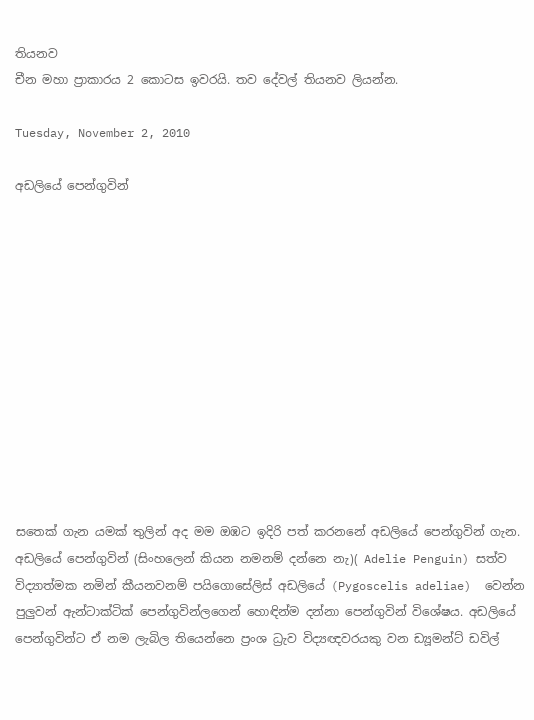තියනව
චීන මහා ප්‍රාකාරය 2 කොටස ඉවරයි. තව දේවල් තියනව ලියන්න.

Tuesday, November 2, 2010

අඩලියේ පෙන්ගුවින්












සතෙක් ගැන යමක් තුලින් අද මම ඔඹට ඉදිරි පත් කරනනේ අඩලියේ පෙන්ගුවින් ගැන. අඩලියේ පෙන්ගුවින් (සිංහලෙන් කියන නමනම් දන්නෙ නැ)( Adelie Penguin) සත්ව විද්‍යාත්මක නමින් කීයනවනම් පයිගොසේලිස් අඩලියේ (Pygoscelis adeliae)  වෙන්න පුලුවන් ඇන්ටාක්ටික් පෙන්ගුවින්ලගෙන් හොඳින්ම දන්නා පෙන්ගුවින් විශේෂය. අඩලියේ පෙන්ගුවින්ට ඒ නම ලැබිල තියෙන්නෙ ප්‍රංශ ධ්‍රැව විද්‍යඥවරයකු වන ඩ්‍යූමන්ට් ඩවිල්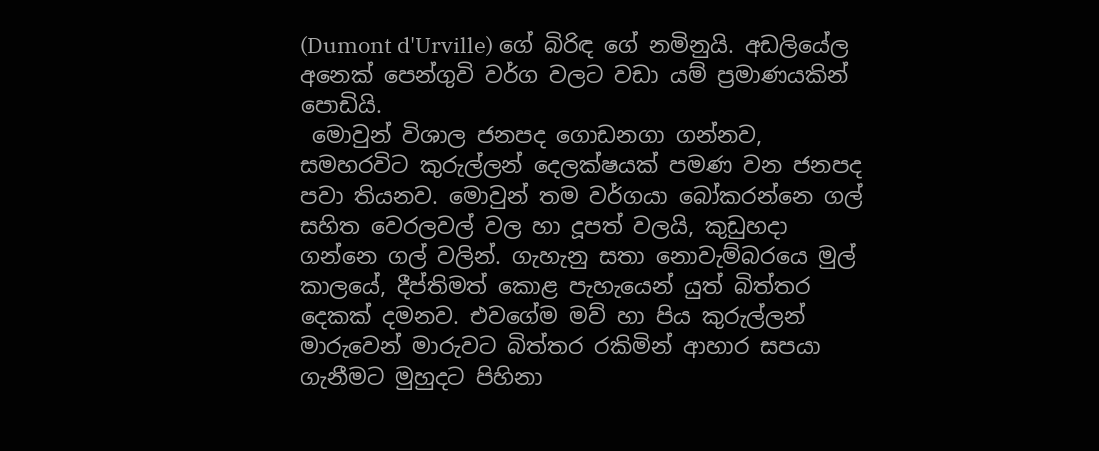(Dumont d'Urville) ගේ බිරිඳ ගේ නමිනුයි. අඩලියේල අනෙක් පෙන්ගුවි වර්ග වලට වඩා යම් ප්‍රමාණයකින් පොඩියි.
 මොවුන් විශාල ජනපද ගොඩනගා ගන්නව, සමහරවිට කුරුල්ලන් දෙලක්ෂයක් පමණ වන ජනපද පවා තියනව. මොවුන් තම වර්ගයා බෝකරන්නෙ ගල් සහිත වෙරලවල් වල හා දූපත් වලයි, කුඩුහදා ගන්නෙ ගල් වලින්. ගැහැනු සතා නොවැම්බරයෙ මුල් කාලයේ, දීප්තිමත් කොළ පැහැයෙන් යුත් බිත්තර දෙකක් දමනව. එවගේම මව් හා පිය කුරුල්ලන් මාරුවෙන් මාරුවට බිත්තර රකිමින් ආහාර සපයා ගැනීමට මුහුදට පිහිනා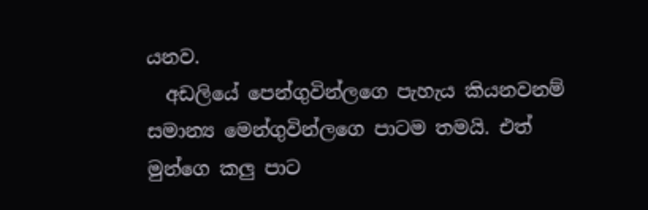යනව.
  අඩලියේ පෙන්ගුවින්ලගෙ පැහැය කියනවනම් සමාන්‍ය මෙන්ගුවින්ලගෙ පාටම තමයි. එත් මුන්ගෙ කලු පාට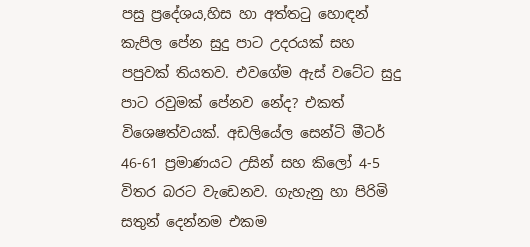පසු ප්‍ර‍‍‍‍‍දේශය,හිස හා අත්තටු හොඳන් කැපිල පේන සුදු පාට උදරයක් සහ පපුවක් තියතව. එවගේම ඇස් වටේට සුදු පාට රවුමක් පේනව නේද? එකත් විශෙෂත්වයක්. අඩලියේල සෙන්ටි මීටර් 46-61 ප්‍රමාණයට උසින් සහ කිලෝ 4-5 විතර බරට වැඩෙනව. ගැහැනු හා පිරිමි සතුන් දෙන්නම එකම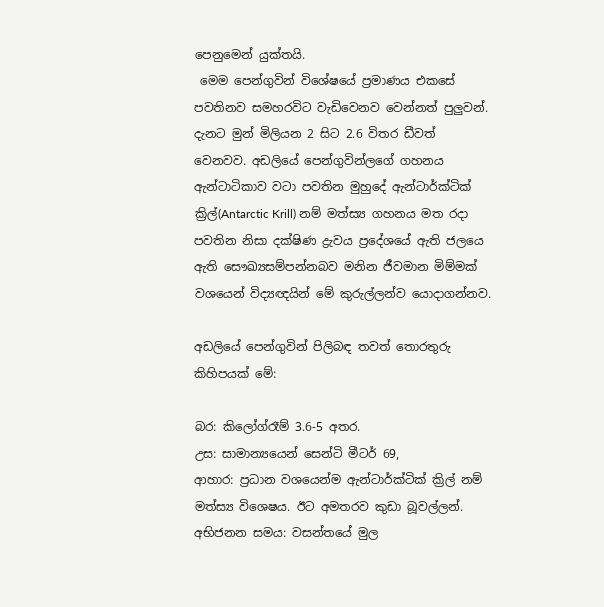පෙනුමෙන් යුක්තයි.
 මෙම පෙන්ගුවින් විශේෂයේ ප්‍රමාණය එකසේ පවතිනව සමහරවිට වැඩිවෙනව වෙන්නත් පුලුවන්. දැනට මුන් මිලියන 2 සිට 2.6 විතර ඩීවත් වෙනවව. අඩලියේ පෙන්ගුවින්ලගේ ගහනය ඇන්ටාටිකාව වටා පවතින මුහුදේ ඇන්ටාර්ක්ටික් ක්‍රිල්(Antarctic Krill) නම් මත්ස්‍ය ගහනය මත රදා පවතින ‍නිසා දක්ෂිණ ද්‍රැවය ප්‍රදේශයේ ඇති ජලයෙ ඇති ‍සෞඛ්‍යසම්පන්නබව මනින ජීවමාන මිම්මක් වශයෙන් විද්‍යඥයින් මේ කුරුල්ලන්ව යොදාගන්නව.

අඩලියේ පෙන්ගුවින් පිලිබඳ තවත් තොරතුරු කිහිපයක් මේ:

බර: කිලෝග්රෑම් 3.6-5 අතර.
උස: සාමාන්‍යයෙන් සෙන්ටි මීටර් 69,
ආහාර: ප්‍රධාන වශයෙන්ම ඇන්ටාර්ක්ටික් ක්‍රිල් නම් මත්ස්‍ය වි‍ශෙෂය. ඊට අමතරව කුඩා බූවල්ලන්.
අභිජනන සමය: වසන්තයේ මුල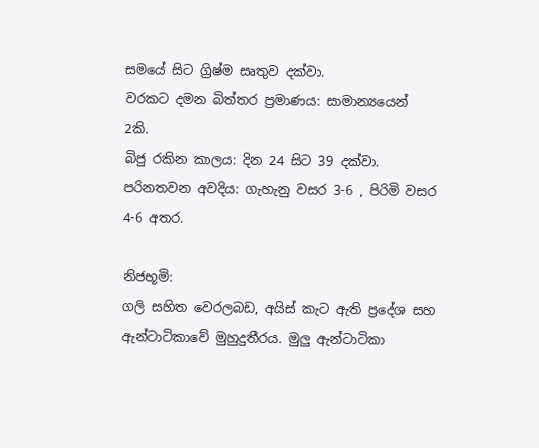සමයේ සිට ග්‍රිෂ්ම සෘතුව දක්වා.
වරකට දමන බිත්තර ප්‍රමාණය: සාමාන්‍යයෙන් 2කි.
බිජු රකින කාලය: දින 24 සිට 39 දක්වා.
පරිනතවන අවදිය: ගැහැනු වසර 3-6 , පිරිමි වසර 4-6 අතර.

නිජභූමි:
ගලි සහිත වෙරලබඩ, අයිස් කැට ඇති ප්‍රදේශ සහ ඇන්ටාටිකාවේ මුහුදුතීරය. මුලු ඇන්ටාටිකා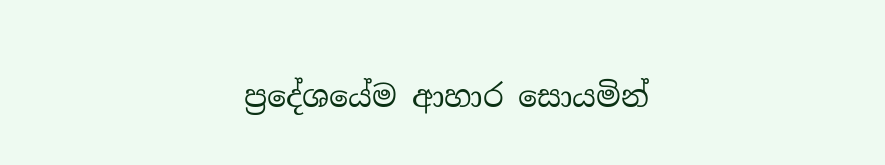ප්‍රදේශයේම ආහාර සොයමින්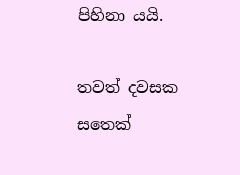පිහිනා යයි.

තවත් දවසක සතෙක්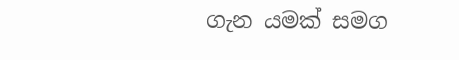ගැන යමක් සමග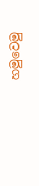හමුවෙමු